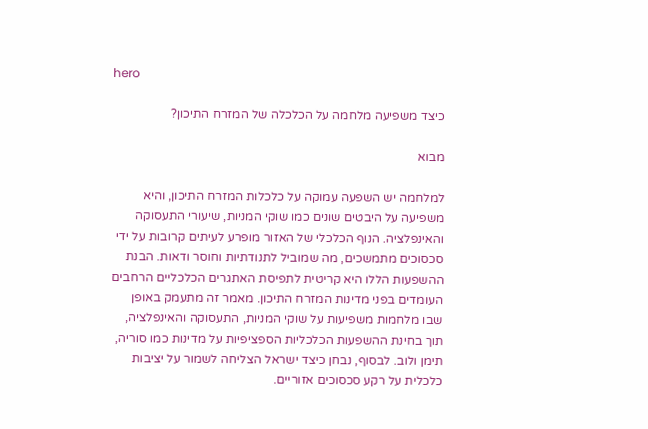hero

כיצד משפיעה מלחמה על הכלכלה של המזרח התיכון?

מבוא

למלחמה יש השפעה עמוקה על כלכלות המזרח התיכון, והיא משפיעה על היבטים שונים כמו שוקי המניות, שיעורי התעסוקה והאינפלציה. הנוף הכלכלי של האזור מופרע לעיתים קרובות על ידי סכסוכים מתמשכים, מה שמוביל לתנודתיות וחוסר ודאות. הבנת ההשפעות הללו היא קריטית לתפיסת האתגרים הכלכליים הרחבים העומדים בפני מדינות המזרח התיכון. מאמר זה מתעמק באופן שבו מלחמות משפיעות על שוקי המניות, התעסוקה והאינפלציה, תוך בחינת ההשפעות הכלכליות הספציפיות על מדינות כמו סוריה, תימן ולוב. לבסוף, נבחן כיצד ישראל הצליחה לשמור על יציבות כלכלית על רקע סכסוכים אזוריים.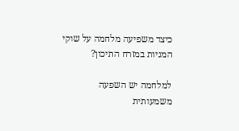כיצד משפיעה מלחמה על שוקי המניות במזרח התיכון?

למלחמה יש השפעה משמעותית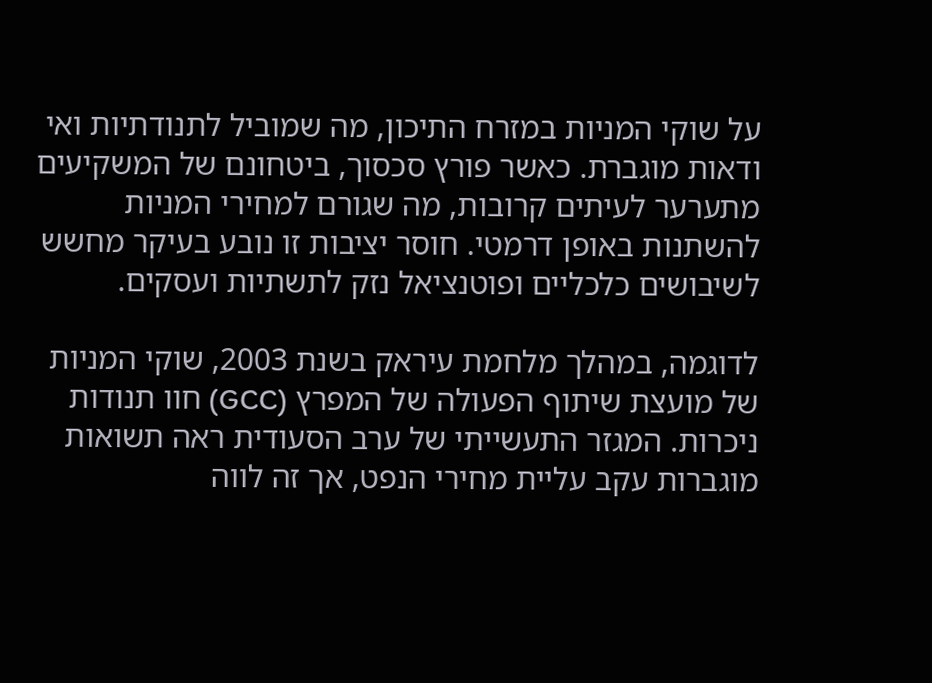על שוקי המניות במזרח התיכון, מה שמוביל לתנודתיות ואי ודאות מוגברת. כאשר פורץ סכסוך, ביטחונם של המשקיעים מתערער לעיתים קרובות, מה שגורם למחירי המניות להשתנות באופן דרמטי. חוסר יציבות זו נובע בעיקר מחשש לשיבושים כלכליים ופוטנציאל נזק לתשתיות ועסקים.

לדוגמה, במהלך מלחמת עיראק בשנת 2003, שוקי המניות של מועצת שיתוף הפעולה של המפרץ (GCC) חוו תנודות ניכרות. המגזר התעשייתי של ערב הסעודית ראה תשואות מוגברות עקב עליית מחירי הנפט, אך זה לווה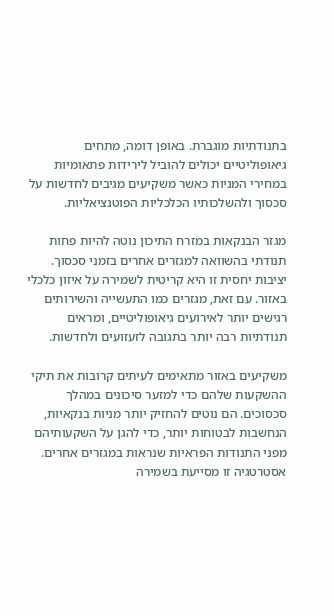בתנודתיות מוגברת. באופן דומה, מתחים גיאופוליטיים יכולים להוביל לירידות פתאומיות במחירי המניות כאשר משקיעים מגיבים לחדשות על סכסוך ולהשלכותיו הכלכליות הפוטנציאליות.

מגזר הבנקאות במזרח התיכון נוטה להיות פחות תנודתי בהשוואה למגזרים אחרים בזמני סכסוך. יציבות יחסית זו היא קריטית לשמירה על איזון כלכלי באזור. עם זאת, מגזרים כמו התעשייה והשירותים רגישים יותר לאירועים גיאופוליטיים, ומראים תנודתיות רבה יותר בתגובה לזעזועים ולחדשות.

משקיעים באזור מתאימים לעיתים קרובות את תיקי ההשקעות שלהם כדי למזער סיכונים במהלך סכסוכים. הם נוטים להחזיק יותר מניות בנקאיות, הנחשבות לבטוחות יותר, כדי להגן על השקעותיהם מפני התנודות הפראיות שנראות במגזרים אחרים. אסטרטגיה זו מסייעת בשמירה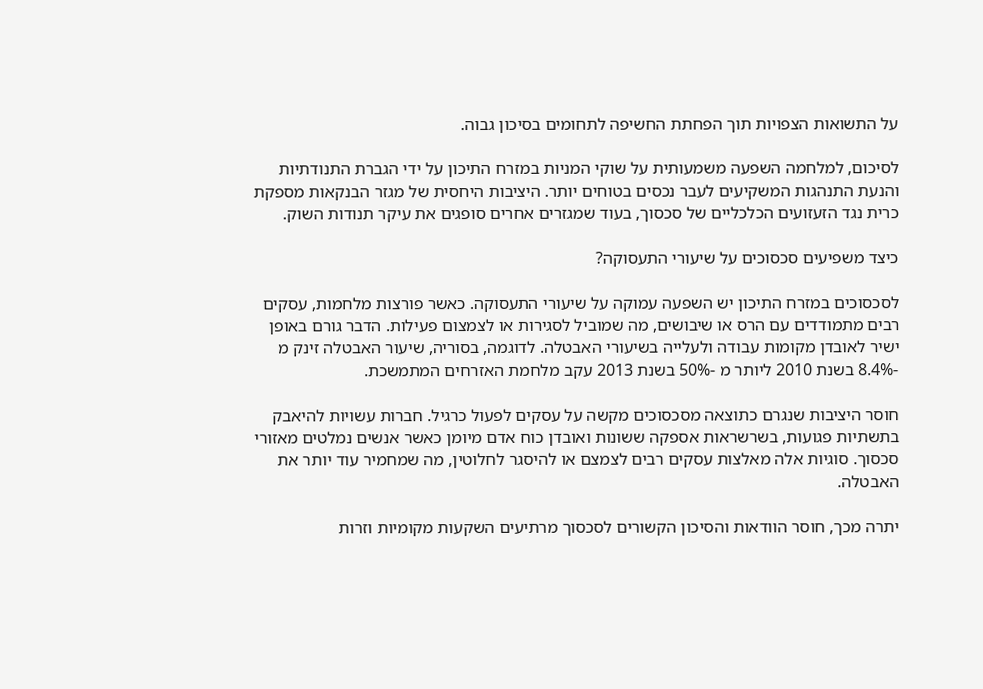על התשואות הצפויות תוך הפחתת החשיפה לתחומים בסיכון גבוה.

לסיכום, למלחמה השפעה משמעותית על שוקי המניות במזרח התיכון על ידי הגברת התנודתיות והנעת התנהגות המשקיעים לעבר נכסים בטוחים יותר. היציבות היחסית של מגזר הבנקאות מספקת כרית נגד הזעזועים הכלכליים של סכסוך, בעוד שמגזרים אחרים סופגים את עיקר תנודות השוק.

כיצד משפיעים סכסוכים על שיעורי התעסוקה?

לסכסוכים במזרח התיכון יש השפעה עמוקה על שיעורי התעסוקה. כאשר פורצות מלחמות, עסקים רבים מתמודדים עם הרס או שיבושים, מה שמוביל לסגירות או לצמצום פעילות. הדבר גורם באופן ישיר לאובדן מקומות עבודה ולעלייה בשיעורי האבטלה. לדוגמה, בסוריה, שיעור האבטלה זינק מ -8.4% בשנת 2010 ליותר מ -50% בשנת 2013 עקב מלחמת האזרחים המתמשכת.

חוסר היציבות שנגרם כתוצאה מסכסוכים מקשה על עסקים לפעול כרגיל. חברות עשויות להיאבק בתשתיות פגועות, בשרשראות אספקה ששונות ואובדן כוח אדם מיומן כאשר אנשים נמלטים מאזורי סכסוך. סוגיות אלה מאלצות עסקים רבים לצמצם או להיסגר לחלוטין, מה שמחמיר עוד יותר את האבטלה.

יתרה מכך, חוסר הוודאות והסיכון הקשורים לסכסוך מרתיעים השקעות מקומיות וזרות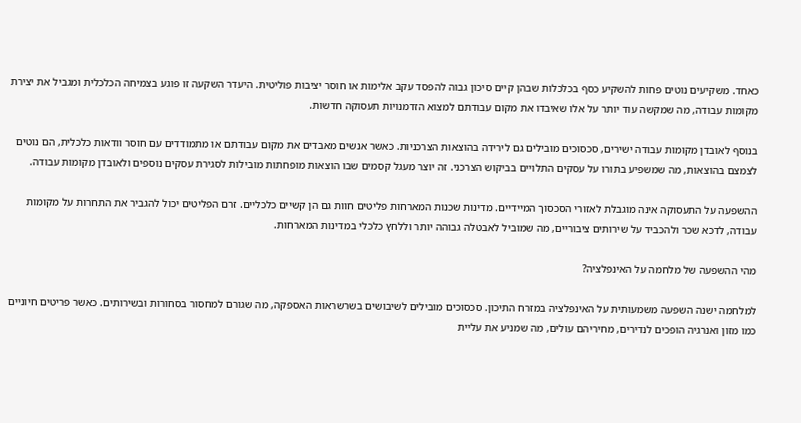כאחד. משקיעים נוטים פחות להשקיע כסף בכלכלות שבהן קיים סיכון גבוה להפסד עקב אלימות או חוסר יציבות פוליטית. היעדר השקעה זו פוגע בצמיחה הכלכלית ומגביל את יצירת מקומות עבודה, מה שמקשה עוד יותר על אלו שאיבדו את מקום עבודתם למצוא הזדמנויות תעסוקה חדשות.

בנוסף לאובדן מקומות עבודה ישירים, סכסוכים מובילים גם לירידה בהוצאות הצרכניות. כאשר אנשים מאבדים את מקום עבודתם או מתמודדים עם חוסר וודאות כלכלית, הם נוטים לצמצם בהוצאות, מה שמשפיע בתורו על עסקים התלויים בביקוש הצרכני. זה יוצר מעגל קסמים שבו הוצאות מופחתות מובילות לסגירת עסקים נוספים ולאובדן מקומות עבודה.

ההשפעה על התעסוקה אינה מוגבלת לאזורי הסכסוך המיידיים. מדינות שכנות המארחות פליטים חוות גם הן קשיים כלכליים. זרם הפליטים יכול להגביר את התחרות על מקומות עבודה, לדכא שכר ולהכביד על שירותים ציבוריים, מה שמוביל לאבטלה גבוהה יותר וללחץ כלכלי במדינות המארחות.

מהי ההשפעה של מלחמה על האינפלציה?

למלחמה ישנה השפעה משמעותית על האינפלציה במזרח התיכון. סכסוכים מובילים לשיבושים בשרשראות האספקה, מה שגורם למחסור בסחורות ובשירותים. כאשר פריטים חיוניים כמו מזון ואנרגיה הופכים לנדירים, מחיריהם עולים, מה שמניע את עליית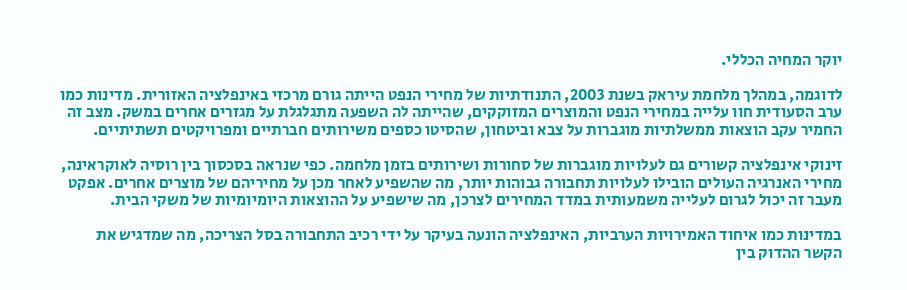יוקר המחיה הכללי.

לדוגמה, במהלך מלחמת עיראק בשנת 2003, התנודתיות של מחירי הנפט הייתה גורם מרכזי באינפלציה האזורית. מדינות כמו ערב הסעודית חוו עלייה במחירי הנפט והמוצרים המזוקקים, שהייתה לה השפעה מתגלגלת על מגזרים אחרים במשק. מצב זה החמיר עקב הוצאות ממשלתיות מוגברות על צבא וביטחון, שהסיטו כספים משירותים חברתיים ומפרויקטים תשתיתיים.

זינוקי אינפלציה קשורים גם לעלויות מוגברות של סחורות ושירותים בזמן מלחמה. כפי שנראה בסכסוך בין רוסיה לאוקראינה, מחירי האנרגיה העולים הובילו לעלויות תחבורה גבוהות יותר, מה שהשפיע לאחר מכן על מחיריהם של מוצרים אחרים. אפקט מעבר זה יכול לגרום לעלייה משמעותית במדד המחירים לצרכן, מה שישפיע על ההוצאות היומיומיות של משקי הבית.

במדינות כמו איחוד האמירויות הערביות, האינפלציה הונעה בעיקר על ידי רכיב התחבורה בסל הצריכה, מה שמדגיש את הקשר ההדוק בין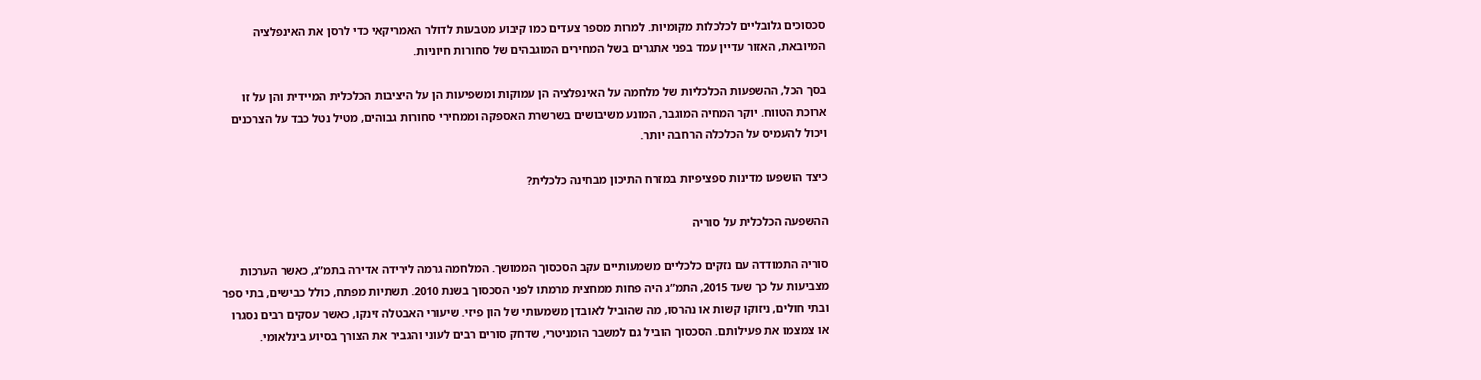סכסוכים גלובליים לכלכלות מקומיות. למרות מספר צעדים כמו קיבוע מטבעות לדולר האמריקאי כדי לרסן את האינפלציה המיובאת, האזור עדיין עמד בפני אתגרים בשל המחירים המוגבהים של סחורות חיוניות.

בסך הכל, ההשפעות הכלכליות של מלחמה על האינפלציה הן עמוקות ומשפיעות הן על היציבות הכלכלית המיידית והן על זו ארוכת הטווח. יוקר המחיה המוגבר, המונע משיבושים בשרשרת האספקה וממחירי סחורות גבוהים, מטיל נטל כבד על הצרכנים ויכול להעמיס על הכלכלה הרחבה יותר.

כיצד הושפעו מדינות ספציפיות במזרח התיכון מבחינה כלכלית?

ההשפעה הכלכלית על סוריה

סוריה התמודדה עם נזקים כלכליים משמעותיים עקב הסכסוך הממושך. המלחמה גרמה לירידה אדירה בתמ”ג, כאשר הערכות מצביעות על כך שעד 2015, התמ”ג היה פחות ממחצית מרמתו לפני הסכסוך בשנת 2010. תשתיות מפתח, כולל כבישים, בתי ספר ובתי חולים, ניזוקו קשות או נהרסו, מה שהוביל לאובדן משמעותי של הון פיזי. שיעורי האבטלה זינקו, כאשר עסקים רבים נסגרו או צמצמו את פעילותם. הסכסוך הוביל גם למשבר הומניטרי, שדחק סורים רבים לעוני והגביר את הצורך בסיוע בינלאומי.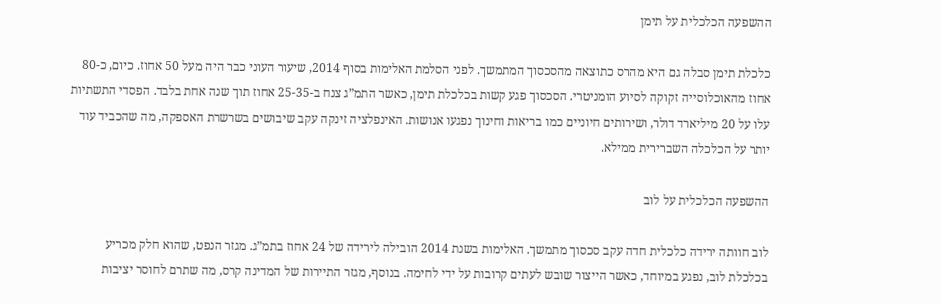ההשפעה הכלכלית על תימן

כלכלת תימן סבלה גם היא מהרס כתוצאה מהסכסוך המתמשך. לפני הסלמת האלימות בסוף 2014, שיעור העוני כבר היה מעל 50 אחוז. כיום, כ-80 אחוז מהאוכלוסייה זקוקה לסיוע הומניטרי. הסכסוך פגע קשות בכלכלת תימן, כאשר התמ”ג צנח ב-25-35 אחוז תוך שנה אחת בלבד. הפסדי התשתיות עלו על 20 מיליארד דולר, ושירותים חיוניים כמו בריאות וחינוך נפגעו אנושות. האינפלציה זינקה עקב שיבושים בשרשרת האספקה, מה שהכביד עוד יותר על הכלכלה השברירית ממילא.

ההשפעה הכלכלית על לוב

לוב חוותה ירידה כלכלית חדה עקב סכסוך מתמשך. האלימות בשנת 2014 הובילה לירידה של 24 אחוז בתמ”ג. מגזר הנפט, שהוא חלק מכריע בכלכלת לוב, נפגע במיוחד, כאשר הייצור שובש לעתים קרובות על ידי לחימה. בנוסף, מגזר התיירות של המדינה קרס, מה שתרם לחוסר יציבות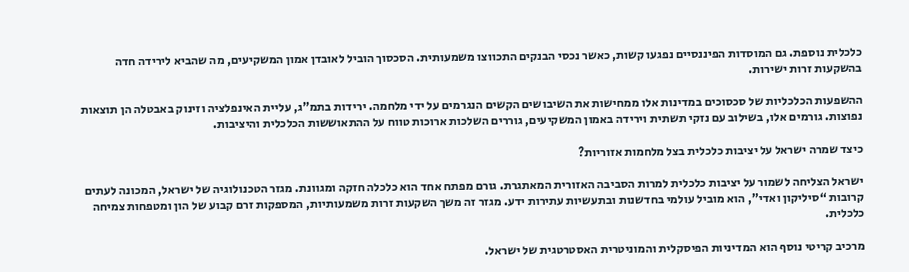כלכלית נוספת. גם המוסדות הפיננסיים נפגעו קשות, כאשר נכסי הבנקים התכווצו משמעותית. הסכסוך הוביל לאובדן אמון המשקיעים, מה שהביא לירידה חדה בהשקעות זרות ישירות.

ההשפעות הכלכליות של סכסוכים במדינות אלו ממחישות את השיבושים הקשים הנגרמים על ידי מלחמה. ירידות בתמ”ג, עליית האינפלציה וזינוק באבטלה הן תוצאות נפוצות. גורמים אלו, בשילוב עם נזקי תשתית וירידה באמון המשקיעים, גוררים השלכות ארוכות טווח על ההתאוששות הכלכלית והיציבות.

כיצד שמרה ישראל על יציבות כלכלית בצל מלחמות אזוריות?

ישראל הצליחה לשמור על יציבות כלכלית למרות הסביבה האזורית המאתגרת. גורם מפתח אחד הוא כלכלה חזקה ומגוונת. מגזר הטכנולוגיה של ישראל, המכונה לעתים קרובות “סיליקון ואדי”, הוא מוביל עולמי בחדשנות ובתעשיות עתירות ידע. מגזר זה משך השקעות זרות משמעותיות, המספקות זרם קבוע של הון ומטפחות צמיחה כלכלית.

מרכיב קריטי נוסף הוא המדיניות הפיסקלית והמוניטרית האסטרטגית של ישראל.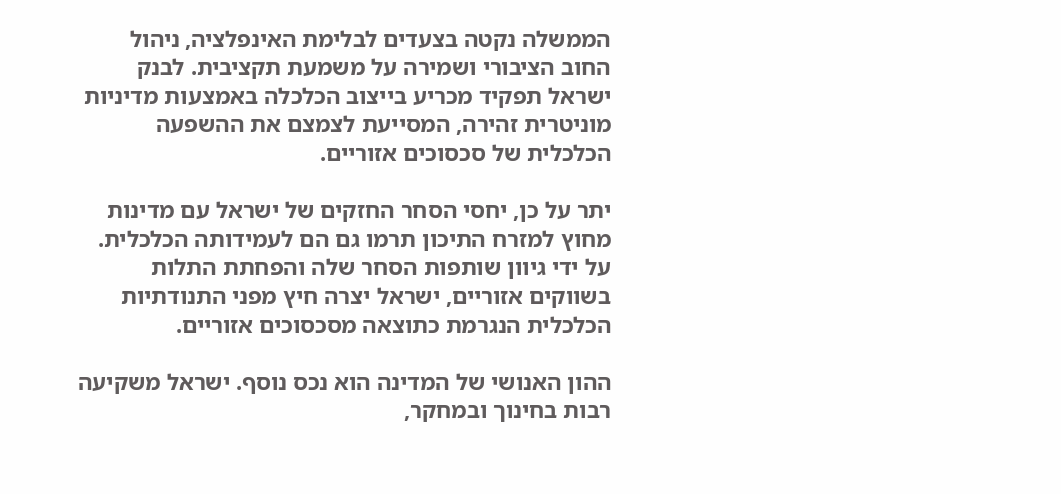הממשלה נקטה בצעדים לבלימת האינפלציה, ניהול החוב הציבורי ושמירה על משמעת תקציבית. לבנק ישראל תפקיד מכריע בייצוב הכלכלה באמצעות מדיניות מוניטרית זהירה, המסייעת לצמצם את ההשפעה הכלכלית של סכסוכים אזוריים.

יתר על כן, יחסי הסחר החזקים של ישראל עם מדינות מחוץ למזרח התיכון תרמו גם הם לעמידותה הכלכלית. על ידי גיוון שותפות הסחר שלה והפחתת התלות בשווקים אזוריים, ישראל יצרה חיץ מפני התנודתיות הכלכלית הנגרמת כתוצאה מסכסוכים אזוריים.

ההון האנושי של המדינה הוא נכס נוסף. ישראל משקיעה רבות בחינוך ובמחקר,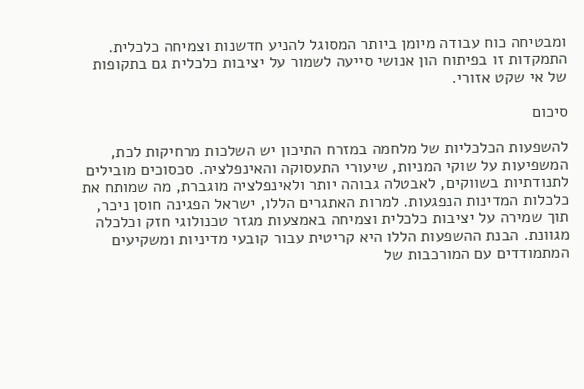ומבטיחה כוח עבודה מיומן ביותר המסוגל להניע חדשנות וצמיחה כלכלית. התמקדות זו בפיתוח הון אנושי סייעה לשמור על יציבות כלכלית גם בתקופות של אי שקט אזורי.

סיכום

להשפעות הכלכליות של מלחמה במזרח התיכון יש השלכות מרחיקות לכת, המשפיעות על שוקי המניות, שיעורי התעסוקה והאינפלציה. סכסוכים מובילים לתנודתיות בשווקים, לאבטלה גבוהה יותר ולאינפלציה מוגברת, מה שמותח את כלכלות המדינות הנפגעות. למרות האתגרים הללו, ישראל הפגינה חוסן ניכר, תוך שמירה על יציבות כלכלית וצמיחה באמצעות מגזר טכנולוגי חזק וכלכלה מגוונת. הבנת ההשפעות הללו היא קריטית עבור קובעי מדיניות ומשקיעים המתמודדים עם המורכבות של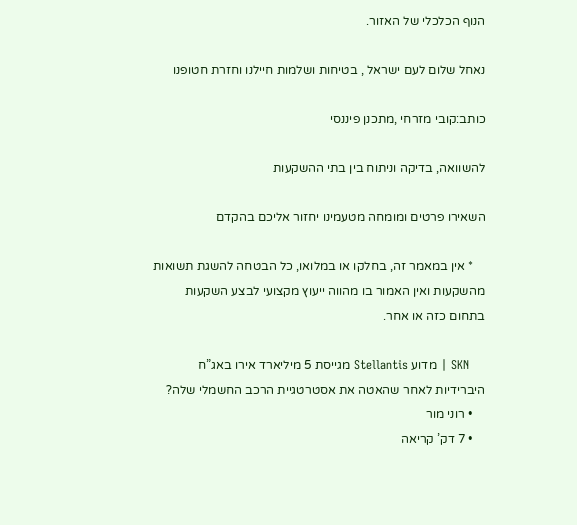הנוף הכלכלי של האזור.

נאחל שלום לעם ישראל , בטיחות ושלמות חיילנו וחזרת חטופנו

כותב:קובי מזרחי ,מתכנן פיננסי

להשוואה, בדיקה וניתוח בין בתי ההשקעות

השאירו פרטים ומומחה מטעמינו יחזור אליכם בהקדם

    * אין במאמר זה, בחלקו או במלואו, כל הבטחה להשגת תשואות מהשקעות ואין האמור בו מהווה ייעוץ מקצועי לבצע השקעות בתחום כזה או אחר.

    SKN | מדוע Stellantis מגייסת 5 מיליארד אירו באג”ח היברידיות לאחר שהאטה את אסטרטגיית הרכב החשמלי שלה?
    • רוני מור
    • 7 דק’ קריאה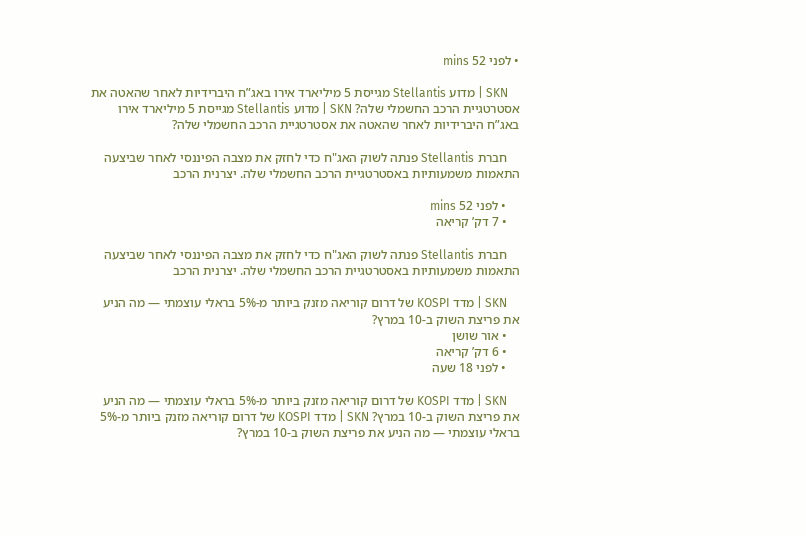• לפני 52 mins

    SKN | מדוע Stellantis מגייסת 5 מיליארד אירו באג”ח היברידיות לאחר שהאטה את אסטרטגיית הרכב החשמלי שלה? SKN | מדוע Stellantis מגייסת 5 מיליארד אירו באג”ח היברידיות לאחר שהאטה את אסטרטגיית הרכב החשמלי שלה?

    חברת Stellantis פנתה לשוק האג"ח כדי לחזק את מצבה הפיננסי לאחר שביצעה התאמות משמעותיות באסטרטגיית הרכב החשמלי שלה. יצרנית הרכב

    • לפני 52 mins
    • 7 דק’ קריאה

    חברת Stellantis פנתה לשוק האג"ח כדי לחזק את מצבה הפיננסי לאחר שביצעה התאמות משמעותיות באסטרטגיית הרכב החשמלי שלה. יצרנית הרכב

    SKN | מדד KOSPI של דרום קוריאה מזנק ביותר מ-5% בראלי עוצמתי — מה הניע את פריצת השוק ב-10 במרץ?
    • אור שושן
    • 6 דק’ קריאה
    • לפני 18 שעה

    SKN | מדד KOSPI של דרום קוריאה מזנק ביותר מ-5% בראלי עוצמתי — מה הניע את פריצת השוק ב-10 במרץ? SKN | מדד KOSPI של דרום קוריאה מזנק ביותר מ-5% בראלי עוצמתי — מה הניע את פריצת השוק ב-10 במרץ?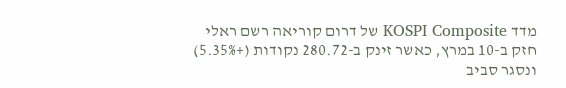מדד KOSPI Composite של דרום קוריאה רשם ראלי חזק ב-10 במרץ, כאשר זינק ב-280.72 נקודות (+5.35%) ונסגר סביב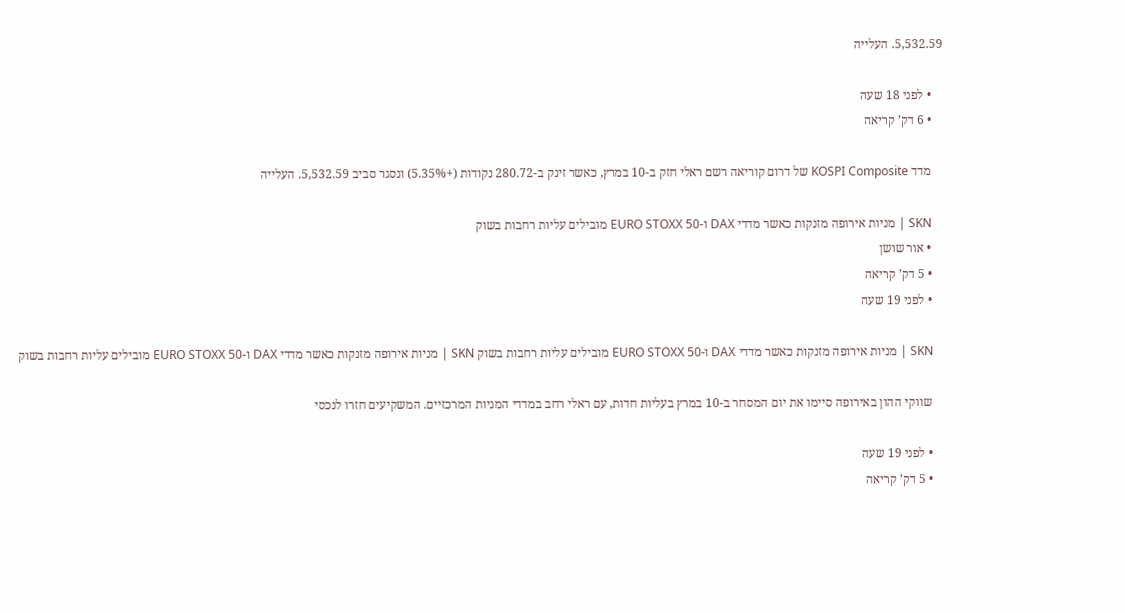5,532.59. העלייה

    • לפני 18 שעה
    • 6 דק’ קריאה

    מדד KOSPI Composite של דרום קוריאה רשם ראלי חזק ב-10 במרץ, כאשר זינק ב-280.72 נקודות (+5.35%) ונסגר סביב 5,532.59. העלייה

    SKN | מניות אירופה מזנקות כאשר מדדי DAX ו-EURO STOXX 50 מובילים עליות רחבות בשוק
    • אור שושן
    • 5 דק’ קריאה
    • לפני 19 שעה

    SKN | מניות אירופה מזנקות כאשר מדדי DAX ו-EURO STOXX 50 מובילים עליות רחבות בשוק SKN | מניות אירופה מזנקות כאשר מדדי DAX ו-EURO STOXX 50 מובילים עליות רחבות בשוק

    שווקי ההון באירופה סיימו את יום המסחר ב-10 במרץ בעליות חדות, עם ראלי רחב במדדי המניות המרכזיים. המשקיעים חזרו לנכסי

    • לפני 19 שעה
    • 5 דק’ קריאה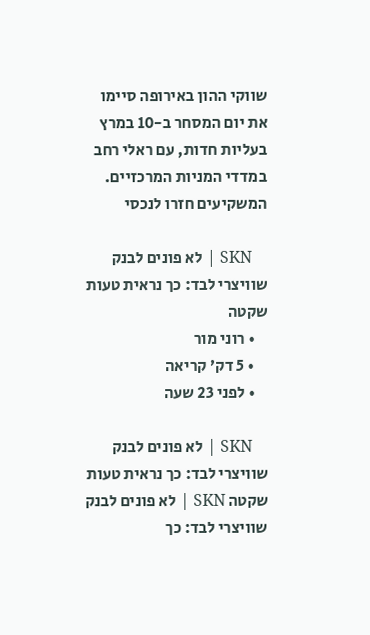שווקי ההון באירופה סיימו את יום המסחר ב-10 במרץ בעליות חדות, עם ראלי רחב במדדי המניות המרכזיים. המשקיעים חזרו לנכסי

    SKN | לא פונים לבנק שוויצרי לבד: כך נראית טעות שקטה
    • רוני מור
    • 5 דק’ קריאה
    • לפני 23 שעה

    SKN | לא פונים לבנק שוויצרי לבד: כך נראית טעות שקטה SKN | לא פונים לבנק שוויצרי לבד: כך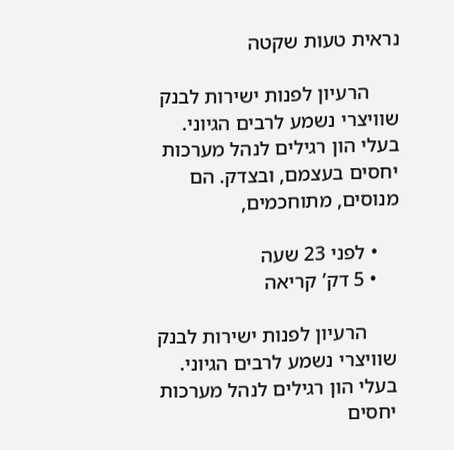נראית טעות שקטה

      הרעיון לפנות ישירות לבנק שוויצרי נשמע לרבים הגיוני. בעלי הון רגילים לנהל מערכות יחסים בעצמם, ובצדק. הם מנוסים, מתוחכמים,

    • לפני 23 שעה
    • 5 דק’ קריאה

      הרעיון לפנות ישירות לבנק שוויצרי נשמע לרבים הגיוני. בעלי הון רגילים לנהל מערכות יחסים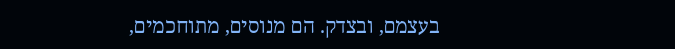בעצמם, ובצדק. הם מנוסים, מתוחכמים,